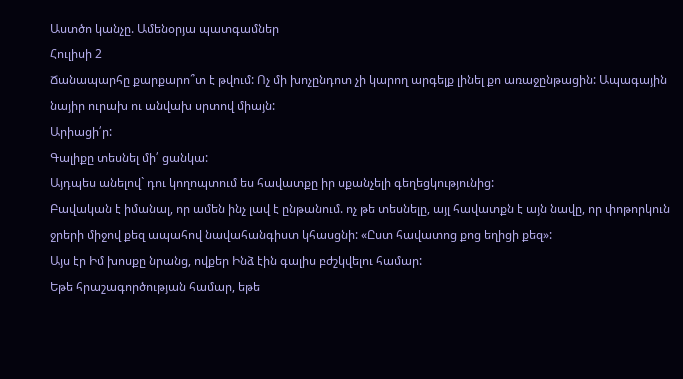Աստծո կանչը. Ամենօրյա պատգամներ
Հուլիսի 2
Ճանապարհը քարքարո՞տ է թվում: Ոչ մի խոչընդոտ չի կարող արգելք լինել քո առաջընթացին: Ապագային նայիր ուրախ ու անվախ սրտով միայն:
Արիացի՛ր:
Գալիքը տեսնել մի՛ ցանկա:
Այդպես անելով` դու կողոպտում ես հավատքը իր սքանչելի գեղեցկությունից:
Բավական է իմանալ, որ ամեն ինչ լավ է ընթանում. ոչ թե տեսնելը, այլ հավատքն է այն նավը, որ փոթորկուն ջրերի միջով քեզ ապահով նավահանգիստ կհասցնի: «Ըստ հավատոց քոց եղիցի քեզ»:
Այս էր Իմ խոսքը նրանց, ովքեր Ինձ էին գալիս բժշկվելու համար:
Եթե հրաշագործության համար, եթե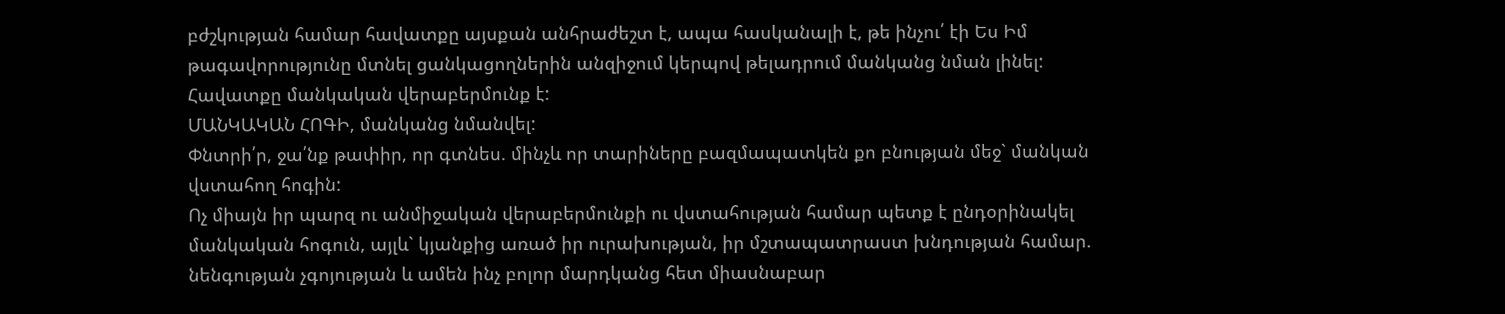բժշկության համար հավատքը այսքան անհրաժեշտ է, ապա հասկանալի է, թե ինչու՛ էի Ես Իմ թագավորությունը մտնել ցանկացողներին անզիջում կերպով թելադրում մանկանց նման լինել:
Հավատքը մանկական վերաբերմունք է:
ՄԱՆԿԱԿԱՆ ՀՈԳԻ, մանկանց նմանվել:
Փնտրի՛ր, ջա՛նք թափիր, որ գտնես. մինչև որ տարիները բազմապատկեն քո բնության մեջ` մանկան վստահող հոգին:
Ոչ միայն իր պարզ ու անմիջական վերաբերմունքի ու վստահության համար պետք է ընդօրինակել մանկական հոգուն, այլև` կյանքից առած իր ուրախության, իր մշտապատրաստ խնդության համար. նենգության չգոյության և ամեն ինչ բոլոր մարդկանց հետ միասնաբար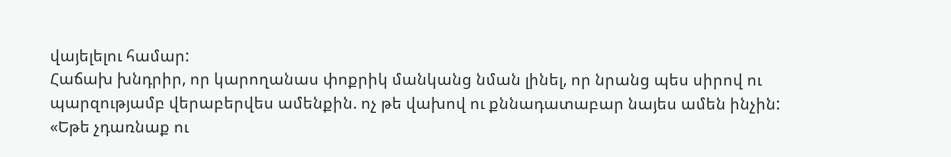վայելելու համար:
Հաճախ խնդրիր, որ կարողանաս փոքրիկ մանկանց նման լինել, որ նրանց պես սիրով ու պարզությամբ վերաբերվես ամենքին. ոչ թե վախով ու քննադատաբար նայես ամեն ինչին:
«Եթե չդառնաք ու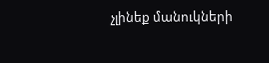չլինեք մանուկների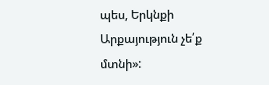պես, Երկնքի Արքայություն չե՛ք մտնի»: